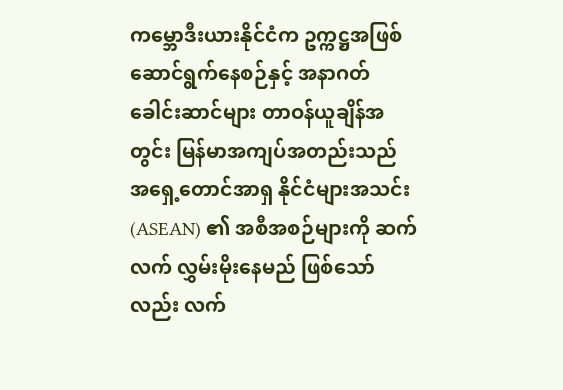ကမ္ဘောဒီးယားနိုင်ငံက ဥက္ကဋ္ဌအဖြစ် ဆောင်ရွက်နေစဉ်နှင့် အနာဂတ် ခေါင်းဆာင်များ တာဝန်ယူချိန်အတွင်း မြန်မာအကျပ်အတည်းသည် အရှေ့တောင်အာရှ နိုင်ငံများအသင်း (ASEAN) ၏ အစီအစဉ်များကို ဆက်လက် လွှမ်းမိုးနေမည် ဖြစ်သော်လည်း လက်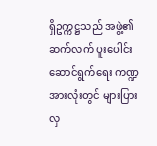ရှိဥက္ကဋ္ဌသည် အဖွဲ့၏ ဆက်လက် ပူးပေါင်းဆောင်ရွက်ရေး ကဏ္ဍအားလုံးတွင် များပြားလှ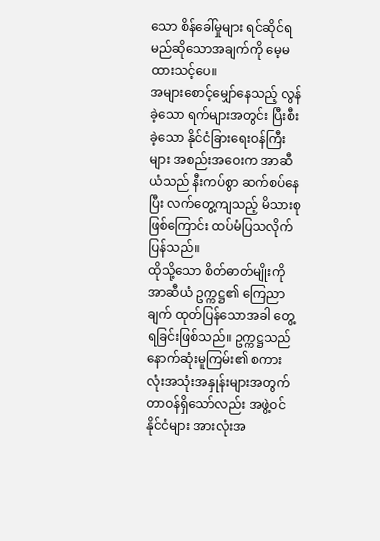သော စိန်ခေါ်မှုများ ရင်ဆိုင်ရမည်ဆိုသောအချက်ကို မေ့မထားသင့်ပေ။
အများစောင့်မျှော်နေသည့် လွန်ခဲ့သော ရက်များအတွင်း ပြီးစီးခဲ့သော နိုင်ငံခြားရေးဝန်ကြီးများ အစည်းအဝေးက အာဆီယံသည် နီးကပ်စွာ ဆက်စပ်နေပြီး လက်တွေ့ကျသည့် မိသားစုဖြစ်ကြောင်း ထပ်မံပြသလိုက်ပြန်သည်။
ထိုသို့သော စိတ်ဓာတ်မျိုးကို အာဆီယံ ဥက္ကဋ္ဌ၏ ကြေညာချက် ထုတ်ပြန်သောအခါ တွေ့ရခြင်းဖြစ်သည်။ ဥက္ကဋ္ဌသည် နောက်ဆုံးမူကြမ်း၏ စကားလုံးအသုံးအနှုန်းများအတွက် တာဝန်ရှိသော်လည်း အဖွဲ့ဝင်နိုင်ငံများ အားလုံးအ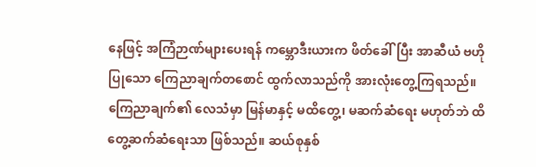နေဖြင့် အကြံဉာဏ်များပေးရန် ကမ္ဘောဒီးယားက ဖိတ်ခေါ်ပြီး အာဆီယံ ဗဟိုပြုသော ကြေညာချက်တစောင် ထွက်လာသည်ကို အားလုံးတွေ့ကြရသည်။
ကြေညာချက်၏ လေသံမှာ မြန်မာနှင့် မထိတွေ့၊ မဆက်ဆံရေး မဟုတ်ဘဲ ထိတွေ့ဆက်ဆံရေးသာ ဖြစ်သည်။ ဆယ်စုနှစ်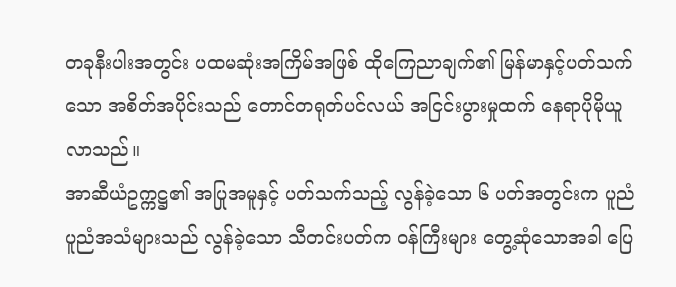တခုနီးပါးအတွင်း ပထမဆုံးအကြိမ်အဖြစ် ထိုကြေညာချက်၏ မြန်မာနှင့်ပတ်သက်သော အစိတ်အပိုင်းသည် တောင်တရုတ်ပင်လယ် အငြင်းပွားမှုထက် နေရာပိုမိုယူလာသည်။
အာဆီယံဥက္ကဋ္ဌ၏ အပြုအမူနှင့် ပတ်သက်သည့် လွန်ခဲ့သော ၆ ပတ်အတွင်းက ပူညံပူညံအသံများသည် လွန်ခဲ့သော သီတင်းပတ်က ဝန်ကြီးများ တွေ့ဆုံသောအခါ ပြေ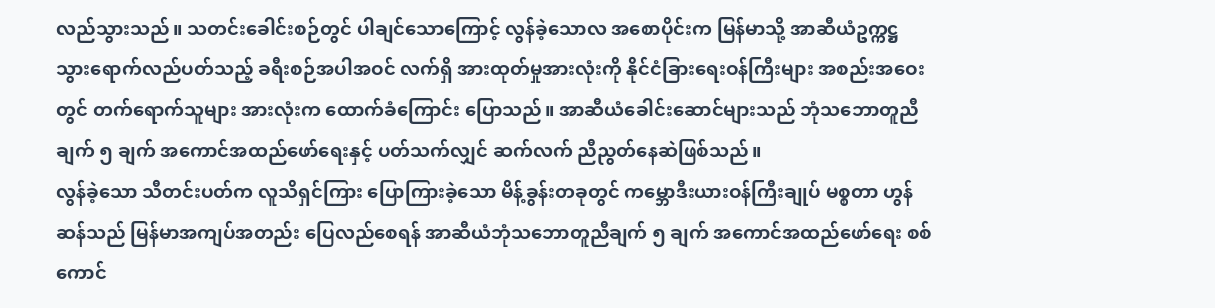လည်သွားသည်။ သတင်းခေါင်းစဉ်တွင် ပါချင်သောကြောင့် လွန်ခဲ့သောလ အစောပိုင်းက မြန်မာသို့ အာဆီယံဥက္ကဋ္ဌ သွားရောက်လည်ပတ်သည့် ခရီးစဉ်အပါအဝင် လက်ရှိ အားထုတ်မှုအားလုံးကို နိုင်ငံခြားရေးဝန်ကြီးများ အစည်းအဝေးတွင် တက်ရောက်သူများ အားလုံးက ထောက်ခံကြောင်း ပြောသည်။ အာဆီယံခေါင်းဆောင်များသည် ဘုံသဘောတူညီချက် ၅ ချက် အကောင်အထည်ဖော်ရေးနှင့် ပတ်သက်လျှင် ဆက်လက် ညီညွတ်နေဆဲဖြစ်သည်။
လွန်ခဲ့သော သီတင်းပတ်က လူသိရှင်ကြား ပြောကြားခဲ့သော မိန့်ခွန်းတခုတွင် ကမ္ဘောဒီးယားဝန်ကြီးချုပ် မစ္စတာ ဟွန်ဆန်သည် မြန်မာအကျပ်အတည်း ပြေလည်စေရန် အာဆီယံဘုံသဘောတူညီချက် ၅ ချက် အကောင်အထည်ဖော်ရေး စစ်ကောင်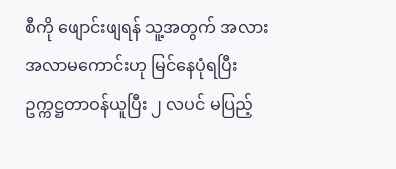စီကို ဖျောင်းဖျရန် သူ့အတွက် အလားအလာမကောင်းဟု မြင်နေပုံရပြီး ဥက္ကဋ္ဌတာဝန်ယူပြီး ၂ လပင် မပြည့်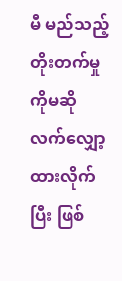မီ မည်သည့်တိုးတက်မှုကိုမဆို လက်လျှော့ထားလိုက်ပြီး ဖြစ်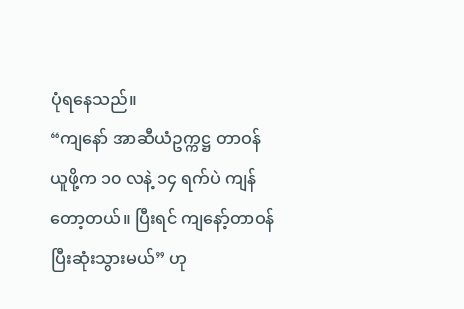ပုံရနေသည်။
“ကျနော် အာဆီယံဥက္ကဋ္ဌ တာဝန်ယူဖို့က ၁၀ လနဲ့ ၁၄ ရက်ပဲ ကျန်တော့တယ်။ ပြီးရင် ကျနော့်တာဝန် ပြီးဆုံးသွားမယ်” ဟု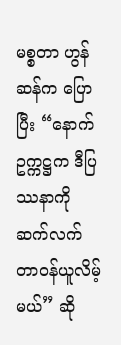မစ္စတာ ဟွန်ဆန်က ပြောပြီး “နောက်ဥက္ကဋ္ဌက ဒီပြဿနာကို ဆက်လက် တာဝန်ယူလိမ့်မယ်” ဆို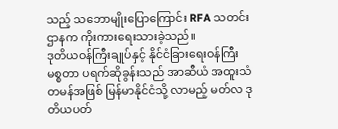သည့် သဘောမျိုးပြောကြောင်း RFA သတင်းဌာနက ကိုးကားရေးသားခဲ့သည်။
ဒုတိယဝန်ကြီးချုပ်နှင့် နိုင်ငံခြားရေးဝန်ကြီး မစ္စတာ ပရက်ဆိုခွန်းသည် အာဆီယံ အထူးသံတမန်အဖြစ် မြန်မာနိုင်ငံသို့ လာမည့် မတ်လ ဒုတိယပတ်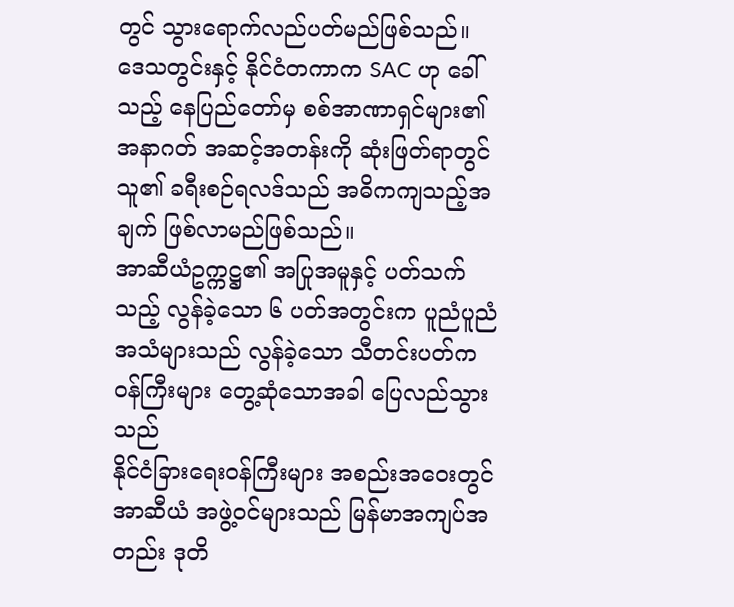တွင် သွားရောက်လည်ပတ်မည်ဖြစ်သည်။ ဒေသတွင်းနှင့် နိုင်ငံတကာက SAC ဟု ခေါ်သည့် နေပြည်တော်မှ စစ်အာဏာရှင်များ၏ အနာဂတ် အဆင့်အတန်းကို ဆုံးဖြတ်ရာတွင် သူ၏ ခရီးစဉ်ရလဒ်သည် အဓိကကျသည့်အချက် ဖြစ်လာမည်ဖြစ်သည်။
အာဆီယံဥက္ကဋ္ဌ၏ အပြုအမူနှင့် ပတ်သက်သည့် လွန်ခဲ့သော ၆ ပတ်အတွင်းက ပူညံပူညံအသံများသည် လွန်ခဲ့သော သီတင်းပတ်က ဝန်ကြီးများ တွေ့ဆုံသောအခါ ပြေလည်သွားသည်
နိုင်ငံခြားရေးဝန်ကြီးများ အစည်းအဝေးတွင် အာဆီယံ အဖွဲ့ဝင်များသည် မြန်မာအကျပ်အတည်း ဒုတိ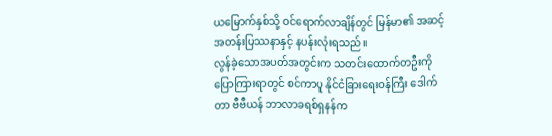ယမြောက်နှစ်သို့ ဝင်ရောက်လာချိန်တွင် မြန်မာ၏ အဆင့်အတန်းပြဿနာနှင့် နပန်းလုံးရသည်။
လွန်ခဲ့သောအပတ်အတွင်းက သတင်းထောက်တဦးကို ပြောကြားရာတွင် စင်ကာပူ နိုင်ငံခြားရေးဝန်ကြီး ဒေါက်တာ ဗီဗီယန် ဘာလာခရစ်ရှနန်က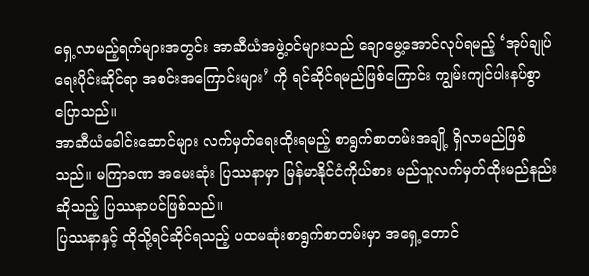ရှေ့လာမည့်ရက်များအတွင်း အာဆီယံအဖွဲ့ဝင်များသည် ချောမွေ့အောင်လုပ်ရမည့် ‘အုပ်ချုပ်ရေးပိုင်းဆိုင်ရာ အစင်းအကြောင်းများ’ ကို ရင်ဆိုင်ရမည်ဖြစ်ကြောင်း ကျွမ်းကျင်ပါးနပ်စွာ ပြောသည်။
အာဆီယံခေါင်းဆောင်များ လက်မှတ်ရေးထိုးရမည့် စာရွက်စာတမ်းအချို့ ရှိလာမည်ဖြစ်သည်။ မကြာခဏ အမေးဆုံး ပြဿနာမှာ မြန်မာနိုင်ငံကိုယ်စား မည်သူလက်မှတ်ထိုးမည်နည်း ဆိုသည့် ပြဿနာပင်ဖြစ်သည်။
ပြဿနာနှင့် ထိုသို့ရင်ဆိုင်ရသည့် ပထမဆုံးစာရွက်စာတမ်းမှာ အရှေ့တောင်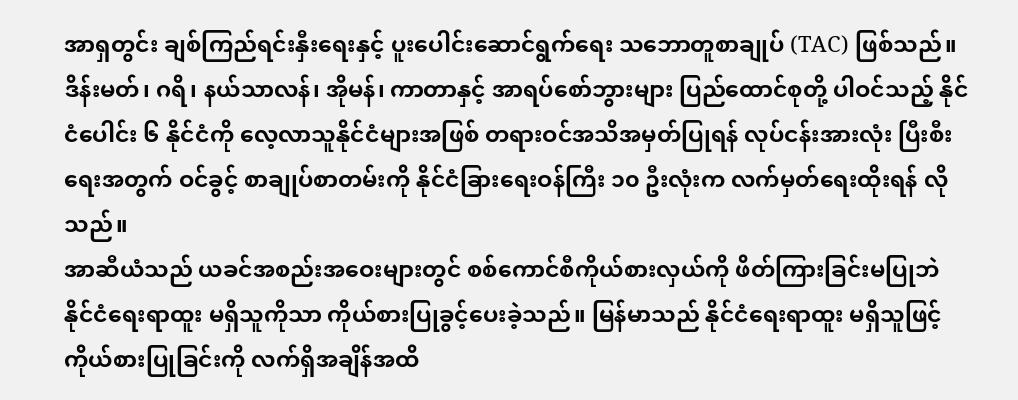အာရှတွင်း ချစ်ကြည်ရင်းနှီးရေးနှင့် ပူးပေါင်းဆောင်ရွက်ရေး သဘောတူစာချုပ် (TAC) ဖြစ်သည်။ ဒိန်းမတ်၊ ဂရိ၊ နယ်သာလန်၊ အိုမန်၊ ကာတာနှင့် အာရပ်စော်ဘွားများ ပြည်ထောင်စုတို့ ပါဝင်သည့် နိုင်ငံပေါင်း ၆ နိုင်ငံကို လေ့လာသူနိုင်ငံများအဖြစ် တရားဝင်အသိအမှတ်ပြုရန် လုပ်ငန်းအားလုံး ပြီးစီးရေးအတွက် ဝင်ခွင့် စာချုပ်စာတမ်းကို နိုင်ငံခြားရေးဝန်ကြီး ၁၀ ဦးလုံးက လက်မှတ်ရေးထိုးရန် လိုသည်။
အာဆီယံသည် ယခင်အစည်းအဝေးများတွင် စစ်ကောင်စီကိုယ်စားလှယ်ကို ဖိတ်ကြားခြင်းမပြုဘဲ နိုင်ငံရေးရာထူး မရှိသူကိုသာ ကိုယ်စားပြုခွင့်ပေးခဲ့သည်။ မြန်မာသည် နိုင်ငံရေးရာထူး မရှိသူဖြင့် ကိုယ်စားပြုခြင်းကို လက်ရှိအချိန်အထိ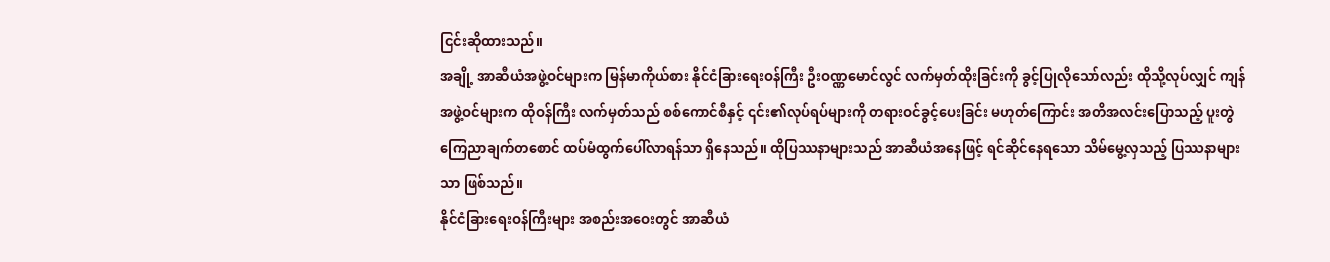ငြင်းဆိုထားသည်။
အချို့ အာဆီယံအဖွဲ့ဝင်များက မြန်မာကိုယ်စား နိုင်ငံခြားရေးဝန်ကြီး ဦးဝဏ္ဏမောင်လွင် လက်မှတ်ထိုးခြင်းကို ခွင့်ပြုလိုသော်လည်း ထိုသို့လုပ်လျှင် ကျန်အဖွဲ့ဝင်များက ထိုဝန်ကြီး လက်မှတ်သည် စစ်ကောင်စီနှင့် ၎င်း၏လုပ်ရပ်များကို တရားဝင်ခွင့်ပေးခြင်း မဟုတ်ကြောင်း အတိအလင်းပြောသည့် ပူးတွဲ ကြေညာချက်တစောင် ထပ်မံထွက်ပေါ်လာရန်သာ ရှိနေသည်။ ထိုပြဿနာများသည် အာဆီယံအနေဖြင့် ရင်ဆိုင်နေရသော သိမ်မွေ့လှသည့် ပြဿနာများသာ ဖြစ်သည်။
နိုင်ငံခြားရေးဝန်ကြီးများ အစည်းအဝေးတွင် အာဆီယံ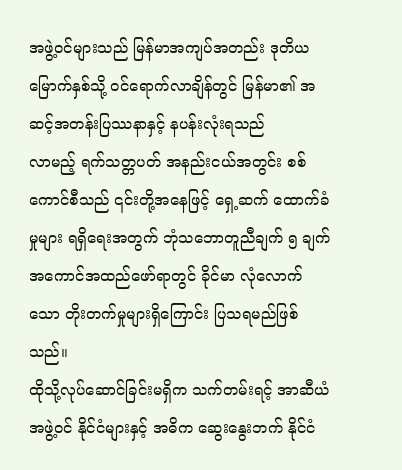အဖွဲ့ဝင်များသည် မြန်မာအကျပ်အတည်း ဒုတိယမြောက်နှစ်သို့ ဝင်ရောက်လာချိန်တွင် မြန်မာ၏ အဆင့်အတန်းပြဿနာနှင့် နပန်းလုံးရသည်
လာမည့် ရက်သတ္တပတ် အနည်းငယ်အတွင်း စစ်ကောင်စီသည် ၎င်းတို့အနေဖြင့် ရှေ့ဆက် ထောက်ခံမှုများ ရရှိရေးအတွက် ဘုံသဘောတူညီချက် ၅ ချက် အကောင်အထည်ဖော်ရာတွင် ခိုင်မာ လုံလောက်သော တိုးတက်မှုများရှိကြောင်း ပြသရမည်ဖြစ်သည်။
ထိုသို့လုပ်ဆောင်ခြင်းမရှိက သက်တမ်းရင့် အာဆီယံအဖွဲ့ဝင် နိုင်ငံများနှင့် အဓိက ဆွေးနွေးဘက် နိုင်ငံ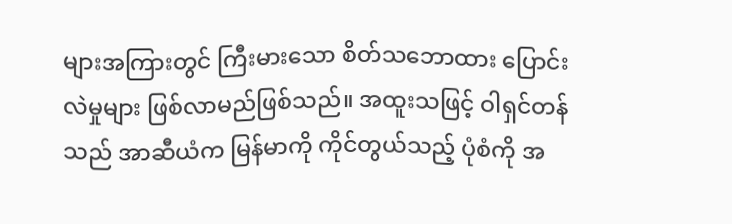များအကြားတွင် ကြီးမားသော စိတ်သဘောထား ပြောင်းလဲမှုများ ဖြစ်လာမည်ဖြစ်သည်။ အထူးသဖြင့် ဝါရှင်တန်သည် အာဆီယံက မြန်မာကို ကိုင်တွယ်သည့် ပုံစံကို အ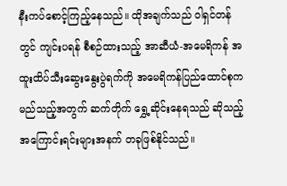နီးကပ်စောင့်ကြည့်နေသည်။ ထိုအချက်သည် ဝါရှင်တန်တွင် ကျင်းပရန် စီစဉ်ထားသည့် အာဆီယံ-အမေရိကန် အထူးထိပ်သီးဆွေးနွေးပွဲရက်ကို အမေရိကန်ပြည်ထောင်စုက မည်သည့်အတွက် ဆက်တိုက် ရွှေ့ဆိုင်းနေရသည် ဆိုသည့် အကြောင်းရင်းများအနက် တခုဖြစ်နိုင်သည်။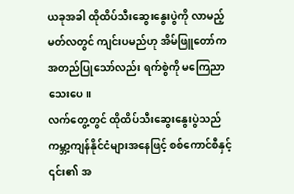ယခုအခါ ထိုထိပ်သီးဆွေးနွေးပွဲကို လာမည့် မတ်လတွင် ကျင်းပမည်ဟု အိမ်ဖြူတော်က အတည်ပြုသော်လည်း ရက်စွဲကို မကြေညာသေးပေ။
လက်တွေ့တွင် ထိုထိပ်သီးဆွေးနွေးပွဲသည် ကမ္ဘာ့ကျန်နိုင်ငံများအနေဖြင့် စစ်ကောင်စီနှင့် ၎င်း၏ အ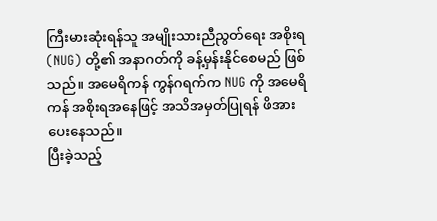ကြီးမားဆုံးရန်သူ အမျိုးသားညီညွတ်ရေး အစိုးရ (NUG) တို့၏ အနာဂတ်ကို ခန့်မှန်းနိုင်စေမည် ဖြစ်သည်။ အမေရိကန် ကွန်ဂရက်က NUG ကို အမေရိကန် အစိုးရအနေဖြင့် အသိအမှတ်ပြုရန် ဖိအားပေးနေသည်။
ပြီးခဲ့သည့်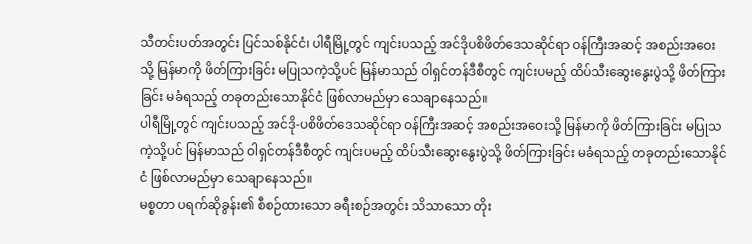သီတင်းပတ်အတွင်း ပြင်သစ်နိုင်ငံ၊ ပါရီမြို့တွင် ကျင်းပသည့် အင်ဒိုပစိဖိတ်ဒေသဆိုင်ရာ ဝန်ကြီးအဆင့် အစည်းအဝေးသို့ မြန်မာကို ဖိတ်ကြားခြင်း မပြုသကဲ့သို့ပင် မြန်မာသည် ဝါရှင်တန်ဒီစီတွင် ကျင်းပမည့် ထိပ်သီးဆွေးနွေးပွဲသို့ ဖိတ်ကြားခြင်း မခံရသည့် တခုတည်းသောနိုင်ငံ ဖြစ်လာမည်မှာ သေချာနေသည်။
ပါရီမြို့တွင် ကျင်းပသည့် အင်ဒို-ပစိဖိတ်ဒေသဆိုင်ရာ ဝန်ကြီးအဆင့် အစည်းအဝေးသို့ မြန်မာကို ဖိတ်ကြားခြင်း မပြုသကဲ့သို့ပင် မြန်မာသည် ဝါရှင်တန်ဒီစီတွင် ကျင်းပမည့် ထိပ်သီးဆွေးနွေးပွဲသို့ ဖိတ်ကြားခြင်း မခံရသည့် တခုတည်းသောနိုင်ငံ ဖြစ်လာမည်မှာ သေချာနေသည်။
မစ္စတာ ပရက်ဆိုခွန်း၏ စီစဉ်ထားသော ခရီးစဉ်အတွင်း သိသာသော တိုး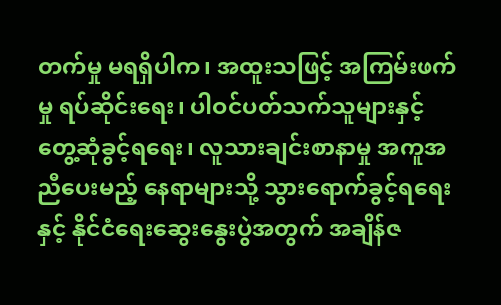တက်မှု မရရှိပါက၊ အထူးသဖြင့် အကြမ်းဖက်မှု ရပ်ဆိုင်းရေး၊ ပါဝင်ပတ်သက်သူများနှင့် တွေ့ဆုံခွင့်ရရေး၊ လူသားချင်းစာနာမှု အကူအညီပေးမည့် နေရာများသို့ သွားရောက်ခွင့်ရရေးနှင့် နိုင်ငံရေးဆွေးနွေးပွဲအတွက် အချိန်ဇ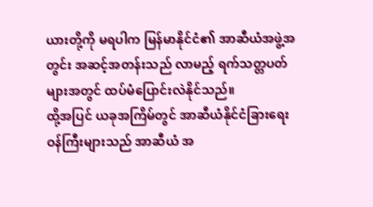ယားတို့ကို မရပါက မြန်မာနိုင်ငံ၏ အာဆီယံအဖွဲ့အတွင်း အဆင့်အတန်းသည် လာမည့် ရက်သတ္တပတ်များအတွင် ထပ်မံပြောင်းလဲနိုင်သည်။
ထို့အပြင် ယခုအကြိမ်တွင် အာဆီယံနိုင်ငံခြားရေး ဝန်ကြီးများသည် အာဆီယံ အ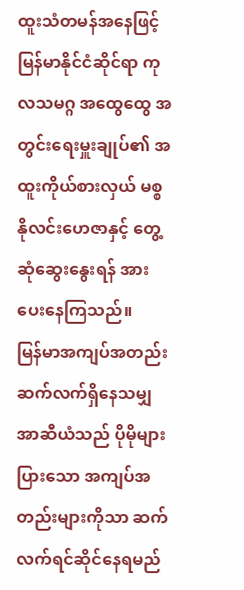ထူးသံတမန်အနေဖြင့် မြန်မာနိုင်ငံဆိုင်ရာ ကုလသမဂ္ဂ အထွေထွေ အတွင်းရေးမှူးချုပ်၏ အထူးကိုယ်စားလှယ် မစ္စ နိုလင်းဟေဇာနှင့် တွေ့ဆုံဆွေးနွေးရန် အားပေးနေကြသည်။
မြန်မာအကျပ်အတည်း ဆက်လက်ရှိနေသမျှ အာဆီယံသည် ပိုမိုများပြားသော အကျပ်အတည်းများကိုသာ ဆက်လက်ရင်ဆိုင်နေရမည်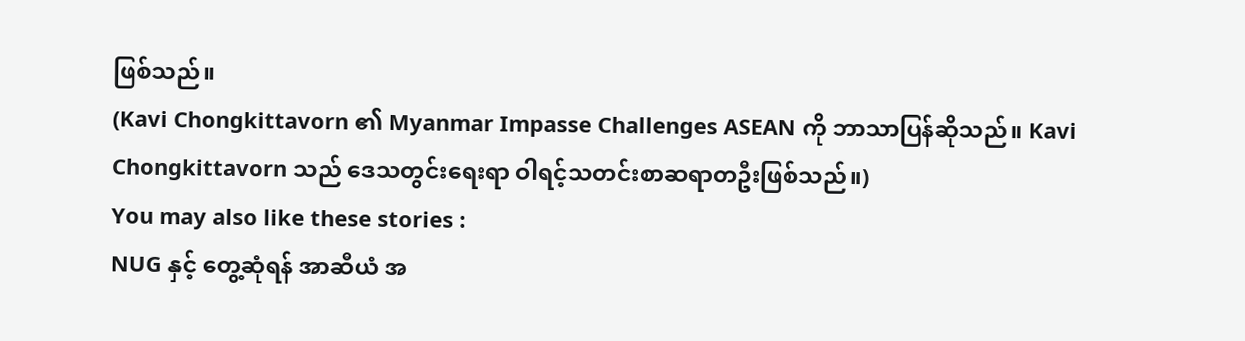ဖြစ်သည်။
(Kavi Chongkittavorn ၏ Myanmar Impasse Challenges ASEAN ကို ဘာသာပြန်ဆိုသည်။ Kavi Chongkittavorn သည် ဒေသတွင်းရေးရာ ဝါရင့်သတင်းစာဆရာတဦးဖြစ်သည်။)
You may also like these stories :
NUG နှင့် တွေ့ဆုံရန် အာဆီယံ အ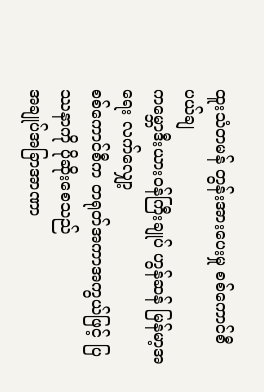ထူးသံတမန် တွန်းအားပေးမှု စစ်ကောင်စီ ပယ်ချ
ကမ္ဘောဒီးယားဝန်ကြီးချုပ် ဟွန်ဆန် မြန်မာ့အရေး လက်လျှော့
စစ်ကောင်စီက တရုတ်အကာအကွယ်ဖြင့် ပြဿနာကို ပိုဆိုးစေသည်
အချုပ်အခြာအာဏာ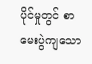ပိုင်မှုတွင် စာမေးပွဲကျသော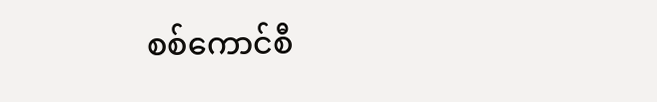စစ်ကောင်စီ